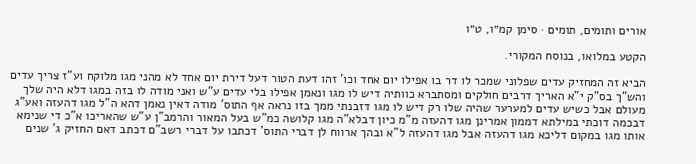אורים ותומים, תומים · סימן קמ״ו, ט״ו

הקטע במלואו, בנוסח המקורי.

הביא זה המחזיק עדים שפלוני שמכר לו דר בו אפילו יום אחד וכו' זהו דעת הטור דעל דירת יום אחד לא מהני מגו מלוקח וע"ז צריך עדים והש"ך בס"ק י"א האריך דרבים חולקים ומסתברא כוותיה דיש לו מגו ונאמן אפילו בלי עדים ע"ש ואני מודה לו בזה במגו דלא היה שלך מעולם אבל כשיש עדים למערער שהיה שלו רק דיש לו מגו דזבנתי ממך בזו נראה אף התוס' מודה דאין נאמן דהא ה"ל מגו דהעזה ואע"ג דבכמה דוכתי במילתא דממון אמרינן מגו דהעזה מ"מ כיון דבלא"ה מגו קלושה כמ"ש בעל המאור והרמב"ן ע"ש שהאריכו א"כ די שנימא אותו מגו במקום דליכא מגו דהעזה אבל מגו דהעזה ל"א ובהך ארווח לן דברי התוס' דכתבו על דברי רשב"ם דכתב דאם החזיק ג' שנים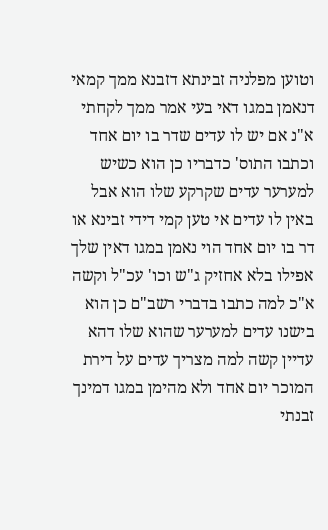וטוען מפלניה זבינתא דזבנא ממך קמאי דנאמן במגו דאי בעי אמר ממך לקחתי א"נ אם יש לו עדים שדר בו יום אחד וכתבו התוס' כדבריו כן הוא כשיש למערער עדים שקרקע שלו הוא אבל באין לו עדים אי טען קמי דידי זבינא או דר בו יום אחד הוי נאמן במגו דאין שלך אפילו בלא אחזיק ג"ש וכו' עכ"ל וקשה א"כ למה כתבו בדברי רשב"ם כן הוא בישנו עדים למערער שהוא שלו דהא עדיין קשה למה מצריך עדים על דירת המוכר יום אחד ולא מהימן במגו דמינך זבנתי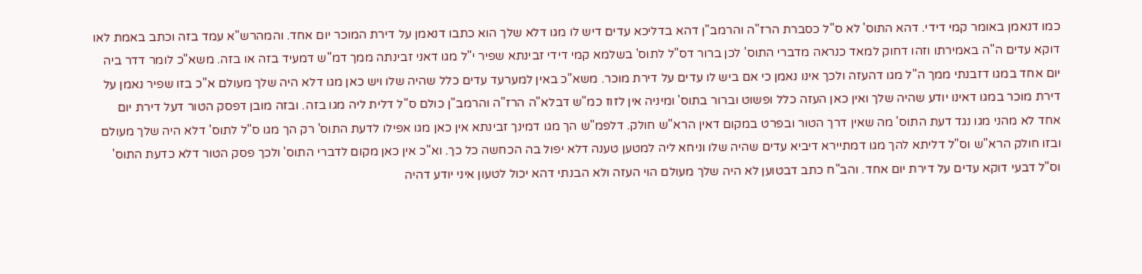כמו דנאמן באומר קמי דידי. דהא התוס' לא ס"ל כסברת הרז"ה והרמב"ן דהא בדליכא עדים דיש לו מגו דלא שלך הוא כתבו דנאמן על דירת המוכר יום אחד. והמהרש"א עמד בזה וכתב באמת לאו דוקא עדים ה"ה באמירתו וזהו דחוק למאד כנראה מדברי התוס' לכן ברור דס"ל לתוס' בשלמא קמי דידי זבינתא שפיר י"ל מגו דאני זבינתה ממך דמ"ש דמעיד בזה או בזה. משא"כ לומר דדר ביה יום אחד במגו דזבנתי ממך ה"ל מגו דהעזה ולכך אינו נאמן כי אם ביש לו עדים על דירת מוכר. משא"כ באין למערעד עדים כלל שהיה שלו ויש כאן מגו דלא היה שלך מעולם א"כ בזו שפיר נאמן על דירת מוכר במגו דאינו יודע שהיה שלך ואין כאן העזה כלל ופשוט וברור בתוס' ומיניה אין לזוז כמ"ש דבלא"ה הרז"ה והרמב"ן כולם ס"ל דלית ליה מגו בזה. ובזה מובן דפסק הטור דעל דירת יום אחד לא מהני מגו נגד דעת התוס' מה שאין דרך הטור ובפרט במקום דאין הרא"ש חולק. דלפמ"ש הך מגו דמינך זבינתא אין כאן מגו אפילו לדעת התוס' רק הך מגו ס"ל לתוס' דלא היה שלך מעולם ובזו חולק הרא"ש וס"ל דליתא להך מגו דמתיירא דיביא עדים שהיה שלו וניחא ליה למטען טענה דלא יפול בה הכחשה כל כך. וא"כ אין כאן מקום לדברי התוס' ולכך פסק הטור דלא כדעת התוס' וס"ל דבעי דוקא עדים על דירת יום אחד. והב"ח כתב דבטוען לא היה שלך מעולם הוי העזה ולא הבנתי דהא יכול לטעון איני יודע דהיה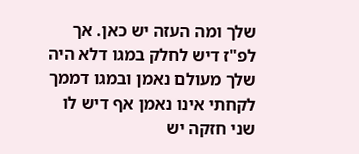שלך ומה העזה יש כאן. אך לפ"ז דיש לחלק במגו דלא היה שלך מעולם נאמן ובמגו דממך לקחתי אינו נאמן אף דיש לו שני חזקה יש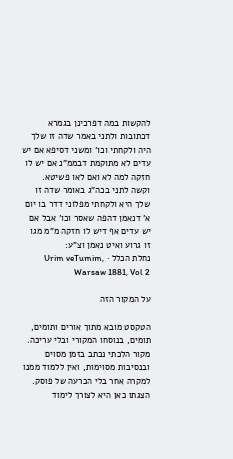להקשות במה דפרכינן בגמרא דכתובות ולתני באמר שדה זו שלך היה ולקחתי וכו' ומשני דסיפא אם יש עדים לא מתוקמת דבממ"נ אם יש לו חזקה למה לא ואם לאו פשיטא. וקשה לתני בכה"ג באומר שדה זו שלך היא ולקחתי מפלוני דדר בו יום א' דנאמן דהפה שאסר וכו' אבל אם יש עדים אף דיש לו חזקה מ"מ מגו זו גרוע ואיט נאמן וצ"ע:
נחלת הכלל · Urim veTumim, Warsaw 1881, Vol 2

על המקור הזה

הטקסט מובא מתוך אורים ותומים, תומים, בנוסחו המקורי ובלי עריכה. מקור הלכתי נכתב בזמן מסוים ובנסיבות מסוימות, ואין ללמוד ממנו למקרה אחר בלי הכרעה של פוסק. הצגתו כאן היא לצורך לימוד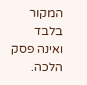המקור בלבד ואינה פסק הלכה.